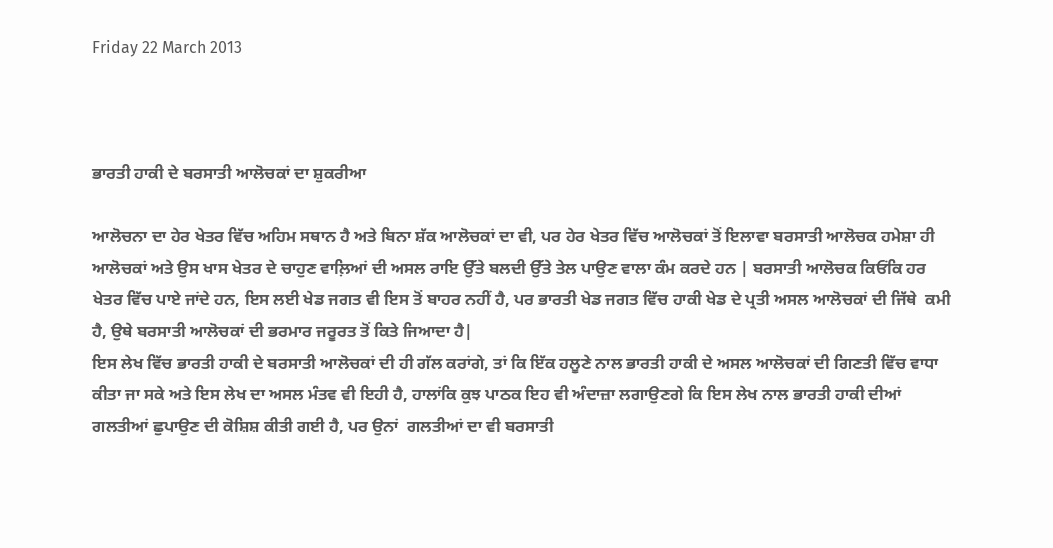Friday 22 March 2013



ਭਾਰਤੀ ਹਾਕੀ ਦੇ ਬਰਸਾਤੀ ਆਲੋਚਕਾਂ ਦਾ ਸ਼ੁਕਰੀਆ

ਆਲੋਚਨਾ ਦਾ ਹੇਰ ਖੇਤਰ ਵਿੱਚ ਅਹਿਮ ਸਥਾਨ ਹੈ ਅਤੇ ਬਿਨਾ ਸ਼ੱਕ ਆਲੋਚਕਾਂ ਦਾ ਵੀ, ਪਰ ਹੇਰ ਖੇਤਰ ਵਿੱਚ ਆਲੋਚਕਾਂ ਤੋਂ ਇਲਾਵਾ ਬਰਸਾਤੀ ਆਲੋਚਕ ਹਮੇਸ਼ਾ ਹੀ ਆਲੋਚਕਾਂ ਅਤੇ ਉਸ ਖਾਸ ਖੇਤਰ ਦੇ ਚਾਹੁਣ ਵਾਲ਼ਿਆਂ ਦੀ ਅਸਲ ਰਾਇ ਉੱਤੇ ਬਲਦੀ ਉੱਤੇ ਤੇਲ ਪਾਉਣ ਵਾਲਾ ਕੰਮ ਕਰਦੇ ਹਨ | ਬਰਸਾਤੀ ਆਲੋਚਕ ਕਿਓਂਕਿ ਹਰ ਖੇਤਰ ਵਿੱਚ ਪਾਏ ਜਾਂਦੇ ਹਨ, ਇਸ ਲਈ ਖੇਡ ਜਗਤ ਵੀ ਇਸ ਤੋਂ ਬਾਹਰ ਨਹੀਂ ਹੈ, ਪਰ ਭਾਰਤੀ ਖੇਡ ਜਗਤ ਵਿੱਚ ਹਾਕੀ ਖੇਡ ਦੇ ਪ੍ਰਤੀ ਅਸਲ ਆਲੋਚਕਾਂ ਦੀ ਜਿੱਥੇ  ਕਮੀ ਹੈ, ਉਥੇ ਬਰਸਾਤੀ ਆਲੋਚਕਾਂ ਦੀ ਭਰਮਾਰ ਜਰੂਰਤ ਤੋਂ ਕਿਤੇ ਜਿਆਦਾ ਹੈ|
ਇਸ ਲੇਖ ਵਿੱਚ ਭਾਰਤੀ ਹਾਕੀ ਦੇ ਬਰਸਾਤੀ ਆਲੋਚਕਾਂ ਦੀ ਹੀ ਗੱਲ ਕਰਾਂਗੇ, ਤਾਂ ਕਿ ਇੱਕ ਹਲੂਣੇ ਨਾਲ ਭਾਰਤੀ ਹਾਕੀ ਦੇ ਅਸਲ ਆਲੋਚਕਾਂ ਦੀ ਗਿਣਤੀ ਵਿੱਚ ਵਾਧਾ ਕੀਤਾ ਜਾ ਸਕੇ ਅਤੇ ਇਸ ਲੇਖ ਦਾ ਅਸਲ ਮੰਤਵ ਵੀ ਇਹੀ ਹੈ, ਹਾਲਾਂਕਿ ਕੁਝ ਪਾਠਕ ਇਹ ਵੀ ਅੰਦਾਜ਼ਾ ਲਗਾਉਣਗੇ ਕਿ ਇਸ ਲੇਖ ਨਾਲ ਭਾਰਤੀ ਹਾਕੀ ਦੀਆਂ ਗਲਤੀਆਂ ਛੁਪਾਉਣ ਦੀ ਕੋਸ਼ਿਸ਼ ਕੀਤੀ ਗਈ ਹੈ, ਪਰ ਉਨਾਂ  ਗਲਤੀਆਂ ਦਾ ਵੀ ਬਰਸਾਤੀ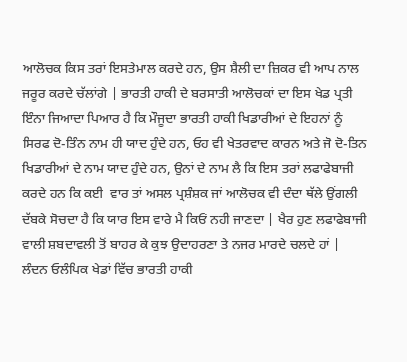ਆਲੋਚਕ ਕਿਸ ਤਰਾਂ ਇਸਤੇਮਾਲ ਕਰਦੇ ਹਨ, ਉਸ ਸ਼ੈਲੀ ਦਾ ਜ਼ਿਕਰ ਵੀ ਆਪ ਨਾਲ ਜਰੂਰ ਕਰਦੇ ਚੱਲਾਂਗੇ | ਭਾਰਤੀ ਹਾਕੀ ਦੇ ਬਰਸਾਤੀ ਆਲੋਚਕਾਂ ਦਾ ਇਸ ਖੇਡ ਪ੍ਰਤੀ ਇੰਨਾ ਜਿਆਦਾ ਪਿਆਰ ਹੈ ਕਿ ਮੌਜੂਦਾ ਭਾਰਤੀ ਹਾਕੀ ਖਿਡਾਰੀਆਂ ਦੇ ਇਹਨਾਂ ਨੂੰ  ਸਿਰਫ ਦੋ-ਤਿੰਨ ਨਾਮ ਹੀ ਯਾਦ ਹੁੰਦੇ ਹਨ, ਓਹ ਵੀ ਖੇਤਰਵਾਦ ਕਾਰਨ ਅਤੇ ਜੋ ਦੋ-ਤਿਨ ਖਿਡਾਰੀਆਂ ਦੇ ਨਾਮ ਯਾਦ ਹੁੰਦੇ ਹਨ, ਉਨਾਂ ਦੇ ਨਾਮ ਲੈ ਕਿ ਇਸ ਤਰਾਂ ਲਫਾਫੇਬਾਜੀ ਕਰਦੇ ਹਨ ਕਿ ਕਈ  ਵਾਰ ਤਾਂ ਅਸਲ ਪ੍ਰਸ਼ੰਸ਼ਕ ਜਾਂ ਆਲੋਚਕ ਵੀ ਦੰਦਾ ਥੱਲੇ ਉਂਗਲੀ ਦੱਬਕੇ ਸੋਚਦਾ ਹੈ ਕਿ ਯਾਰ ਇਸ ਵਾਰੇ ਮੈ ਕਿਓਂ ਨਹੀ ਜਾਣਦਾ | ਖੈਰ ਹੁਣ ਲਫਾਫੇਬਾਜੀ ਵਾਲੀ ਸ਼ਬਦਾਵਲੀ ਤੋਂ ਬਾਹਰ ਕੇ ਕੁਝ ਉਦਾਹਰਣਾ ਤੇ ਨਜਰ ਮਾਰਦੇ ਚਲਦੇ ਹਾਂ |
ਲੰਦਨ ਓਲੰਪਿਕ ਖੇਡਾਂ ਵਿੱਚ ਭਾਰਤੀ ਹਾਕੀ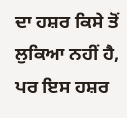ਦਾ ਹਸ਼ਰ ਕਿਸੇ ਤੋਂ ਲੁਕਿਆ ਨਹੀਂ ਹੈ, ਪਰ ਇਸ ਹਸ਼ਰ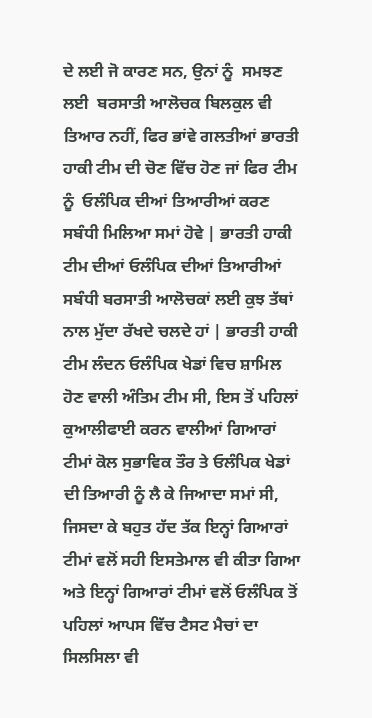ਦੇ ਲਈ ਜੋ ਕਾਰਣ ਸਨ, ਉਨਾਂ ਨੂੰ  ਸਮਝਣ ਲਈ  ਬਰਸਾਤੀ ਆਲੋਚਕ ਬਿਲਕੁਲ ਵੀ ਤਿਆਰ ਨਹੀਂ, ਫਿਰ ਭਾਂਵੇ ਗਲਤੀਆਂ ਭਾਰਤੀ ਹਾਕੀ ਟੀਮ ਦੀ ਚੋਣ ਵਿੱਚ ਹੋਣ ਜਾਂ ਫਿਰ ਟੀਮ ਨੂੰ  ਓਲੰਪਿਕ ਦੀਆਂ ਤਿਆਰੀਆਂ ਕਰਣ ਸਬੰਧੀ ਮਿਲਿਆ ਸਮਾਂ ਹੋਵੇ | ਭਾਰਤੀ ਹਾਕੀ ਟੀਮ ਦੀਆਂ ਓਲੰਪਿਕ ਦੀਆਂ ਤਿਆਰੀਆਂ ਸਬੰਧੀ ਬਰਸਾਤੀ ਆਲੋਚਕਾਂ ਲਈ ਕੁਝ ਤੱਥਾਂ ਨਾਲ ਮੁੱਦਾ ਰੱਖਦੇ ਚਲਦੇ ਹਾਂ | ਭਾਰਤੀ ਹਾਕੀ ਟੀਮ ਲੰਦਨ ਓਲੰਪਿਕ ਖੇਡਾਂ ਵਿਚ ਸ਼ਾਮਿਲ ਹੋਣ ਵਾਲੀ ਅੰਤਿਮ ਟੀਮ ਸੀ, ਇਸ ਤੋਂ ਪਹਿਲਾਂ ਕੁਆਲੀਫਾਈ ਕਰਨ ਵਾਲੀਆਂ ਗਿਆਰਾਂ ਟੀਮਾਂ ਕੋਲ ਸੁਭਾਵਿਕ ਤੌਰ ਤੇ ਓਲੰਪਿਕ ਖੇਡਾਂ ਦੀ ਤਿਆਰੀ ਨੂੰ ਲੈ ਕੇ ਜਿਆਦਾ ਸਮਾਂ ਸੀ, ਜਿਸਦਾ ਕੇ ਬਹੁਤ ਹੱਦ ਤੱਕ ਇਨ੍ਹਾਂ ਗਿਆਰਾਂ ਟੀਮਾਂ ਵਲੋਂ ਸਹੀ ਇਸਤੇਮਾਲ ਵੀ ਕੀਤਾ ਗਿਆ ਅਤੇ ਇਨ੍ਹਾਂ ਗਿਆਰਾਂ ਟੀਮਾਂ ਵਲੋਂ ਓਲੰਪਿਕ ਤੋਂ ਪਹਿਲਾਂ ਆਪਸ ਵਿੱਚ ਟੈਸਟ ਮੈਚਾਂ ਦਾ ਸਿਲਸਿਲਾ ਵੀ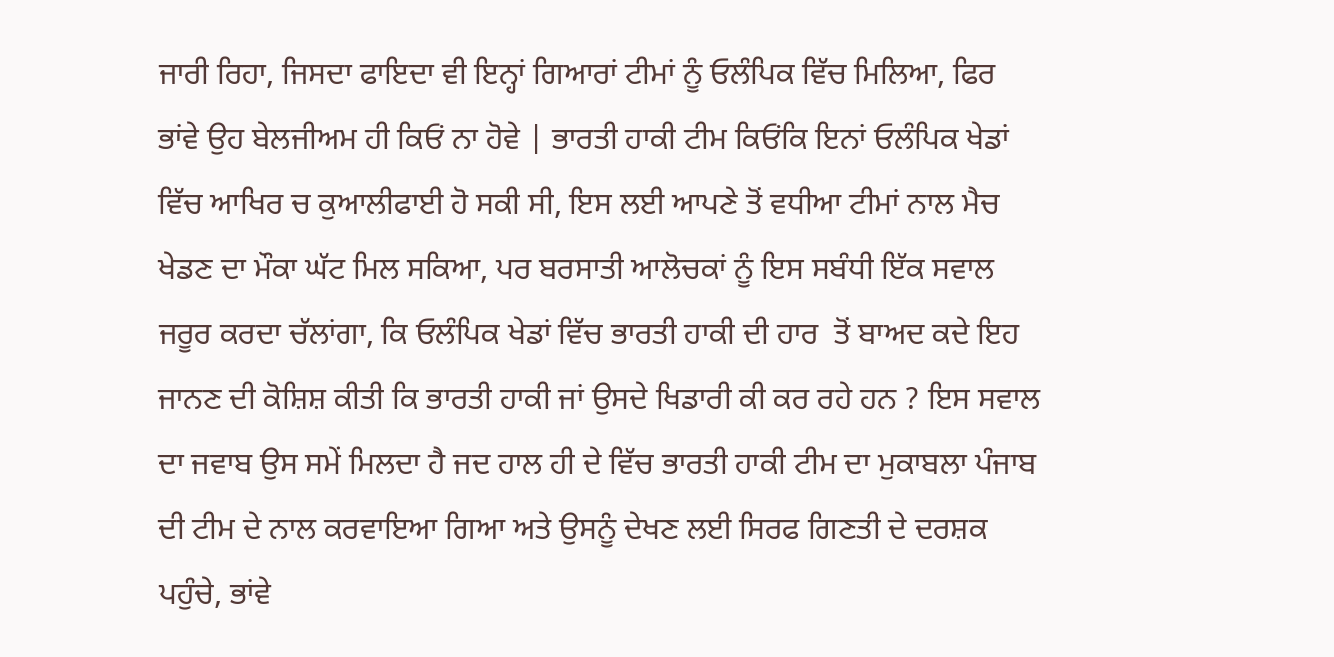ਜਾਰੀ ਰਿਹਾ, ਜਿਸਦਾ ਫਾਇਦਾ ਵੀ ਇਨ੍ਹਾਂ ਗਿਆਰਾਂ ਟੀਮਾਂ ਨੂੰ ਓਲੰਪਿਕ ਵਿੱਚ ਮਿਲਿਆ, ਫਿਰ ਭਾਂਵੇ ਉਹ ਬੇਲਜੀਅਮ ਹੀ ਕਿਓਂ ਨਾ ਹੋਵੇ | ਭਾਰਤੀ ਹਾਕੀ ਟੀਮ ਕਿਓਂਕਿ ਇਨਾਂ ਓਲੰਪਿਕ ਖੇਡਾਂ ਵਿੱਚ ਆਖਿਰ ਚ ਕੁਆਲੀਫਾਈ ਹੋ ਸਕੀ ਸੀ, ਇਸ ਲਈ ਆਪਣੇ ਤੋਂ ਵਧੀਆ ਟੀਮਾਂ ਨਾਲ ਮੈਚ  ਖੇਡਣ ਦਾ ਮੌਕਾ ਘੱਟ ਮਿਲ ਸਕਿਆ, ਪਰ ਬਰਸਾਤੀ ਆਲੋਚਕਾਂ ਨੂੰ ਇਸ ਸਬੰਧੀ ਇੱਕ ਸਵਾਲ ਜਰੂਰ ਕਰਦਾ ਚੱਲਾਂਗਾ, ਕਿ ਓਲੰਪਿਕ ਖੇਡਾਂ ਵਿੱਚ ਭਾਰਤੀ ਹਾਕੀ ਦੀ ਹਾਰ  ਤੋਂ ਬਾਅਦ ਕਦੇ ਇਹ ਜਾਨਣ ਦੀ ਕੋਸ਼ਿਸ਼ ਕੀਤੀ ਕਿ ਭਾਰਤੀ ਹਾਕੀ ਜਾਂ ਉਸਦੇ ਖਿਡਾਰੀ ਕੀ ਕਰ ਰਹੇ ਹਨ ? ਇਸ ਸਵਾਲ ਦਾ ਜਵਾਬ ਉਸ ਸਮੇਂ ਮਿਲਦਾ ਹੈ ਜਦ ਹਾਲ ਹੀ ਦੇ ਵਿੱਚ ਭਾਰਤੀ ਹਾਕੀ ਟੀਮ ਦਾ ਮੁਕਾਬਲਾ ਪੰਜਾਬ ਦੀ ਟੀਮ ਦੇ ਨਾਲ ਕਰਵਾਇਆ ਗਿਆ ਅਤੇ ਉਸਨੂੰ ਦੇਖਣ ਲਈ ਸਿਰਫ ਗਿਣਤੀ ਦੇ ਦਰਸ਼ਕ ਪਹੁੰਚੇ, ਭਾਂਵੇ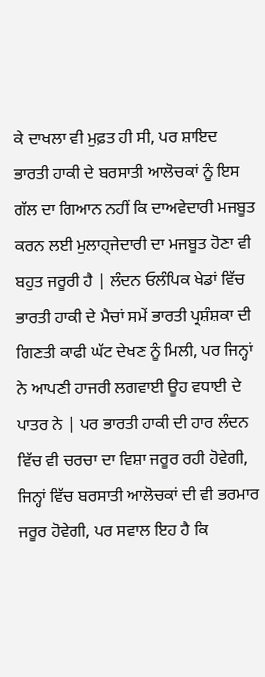ਕੇ ਦਾਖਲਾ ਵੀ ਮੁਫ਼ਤ ਹੀ ਸੀ, ਪਰ ਸ਼ਾਇਦ ਭਾਰਤੀ ਹਾਕੀ ਦੇ ਬਰਸਾਤੀ ਆਲੋਚਕਾਂ ਨੂੰ ਇਸ ਗੱਲ ਦਾ ਗਿਆਨ ਨਹੀਂ ਕਿ ਦਾਅਵੇਦਾਰੀ ਮਜਬੂਤ ਕਰਨ ਲਈ ਮੁਲਾਹ੍ਜੇਦਾਰੀ ਦਾ ਮਜਬੂਤ ਹੋਣਾ ਵੀ ਬਹੁਤ ਜਰੂਰੀ ਹੈ | ਲੰਦਨ ਓਲੰਪਿਕ ਖੇਡਾਂ ਵਿੱਚ ਭਾਰਤੀ ਹਾਕੀ ਦੇ ਮੈਚਾਂ ਸਮੇਂ ਭਾਰਤੀ ਪ੍ਰਸ਼ੰਸ਼ਕਾ ਦੀ ਗਿਣਤੀ ਕਾਫੀ ਘੱਟ ਦੇਖਣ ਨੂੰ ਮਿਲੀ, ਪਰ ਜਿਨ੍ਹਾਂ ਨੇ ਆਪਣੀ ਹਾਜਰੀ ਲਗਵਾਈ ਊਹ ਵਧਾਈ ਦੇ ਪਾਤਰ ਨੇ | ਪਰ ਭਾਰਤੀ ਹਾਕੀ ਦੀ ਹਾਰ ਲੰਦਨ ਵਿੱਚ ਵੀ ਚਰਚਾ ਦਾ ਵਿਸ਼ਾ ਜਰੂਰ ਰਹੀ ਹੋਵੇਗੀ, ਜਿਨ੍ਹਾਂ ਵਿੱਚ ਬਰਸਾਤੀ ਆਲੋਚਕਾਂ ਦੀ ਵੀ ਭਰਮਾਰ ਜਰੂਰ ਹੋਵੇਗੀ, ਪਰ ਸਵਾਲ ਇਹ ਹੈ ਕਿ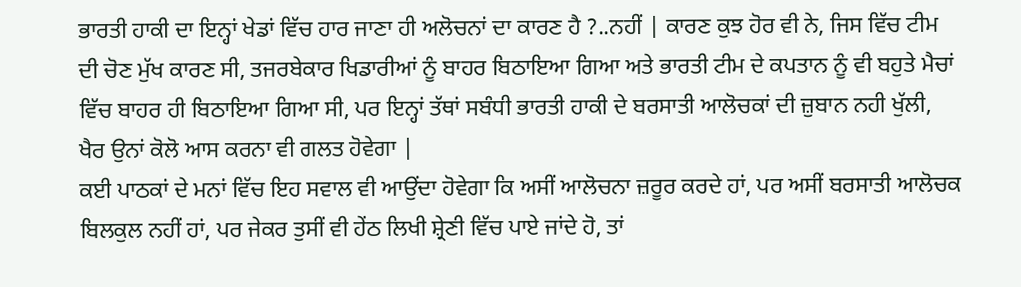ਭਾਰਤੀ ਹਾਕੀ ਦਾ ਇਨ੍ਹਾਂ ਖੇਡਾਂ ਵਿੱਚ ਹਾਰ ਜਾਣਾ ਹੀ ਅਲੋਚਨਾਂ ਦਾ ਕਾਰਣ ਹੈ ?..ਨਹੀਂ | ਕਾਰਣ ਕੁਝ ਹੋਰ ਵੀ ਨੇ, ਜਿਸ ਵਿੱਚ ਟੀਮ ਦੀ ਚੋਣ ਮੁੱਖ ਕਾਰਣ ਸੀ, ਤਜਰਬੇਕਾਰ ਖਿਡਾਰੀਆਂ ਨੂੰ ਬਾਹਰ ਬਿਠਾਇਆ ਗਿਆ ਅਤੇ ਭਾਰਤੀ ਟੀਮ ਦੇ ਕਪਤਾਨ ਨੂੰ ਵੀ ਬਹੁਤੇ ਮੈਚਾਂ ਵਿੱਚ ਬਾਹਰ ਹੀ ਬਿਠਾਇਆ ਗਿਆ ਸੀ, ਪਰ ਇਨ੍ਹਾਂ ਤੱਥਾਂ ਸਬੰਧੀ ਭਾਰਤੀ ਹਾਕੀ ਦੇ ਬਰਸਾਤੀ ਆਲੋਚਕਾਂ ਦੀ ਜ਼ੁਬਾਨ ਨਹੀ ਖੁੱਲੀ, ਖੈਰ ਉਨਾਂ ਕੋਲੋ ਆਸ ਕਰਨਾ ਵੀ ਗਲਤ ਹੋਵੇਗਾ |
ਕਈ ਪਾਠਕਾਂ ਦੇ ਮਨਾਂ ਵਿੱਚ ਇਹ ਸਵਾਲ ਵੀ ਆਉਂਦਾ ਹੋਵੇਗਾ ਕਿ ਅਸੀਂ ਆਲੋਚਨਾ ਜ਼ਰੂਰ ਕਰਦੇ ਹਾਂ, ਪਰ ਅਸੀਂ ਬਰਸਾਤੀ ਆਲੋਚਕ ਬਿਲਕੁਲ ਨਹੀਂ ਹਾਂ, ਪਰ ਜੇਕਰ ਤੁਸੀਂ ਵੀ ਹੇਂਠ ਲਿਖੀ ਸ਼੍ਰੇਣੀ ਵਿੱਚ ਪਾਏ ਜਾਂਦੇ ਹੋ, ਤਾਂ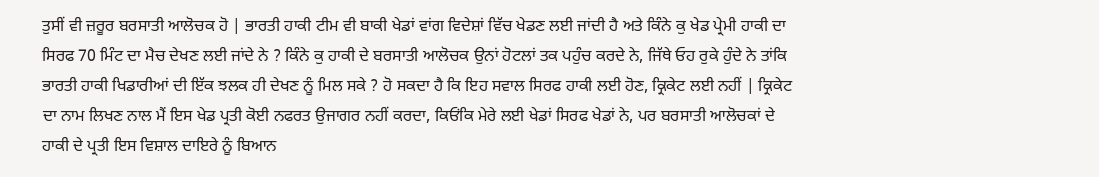ਤੁਸੀਂ ਵੀ ਜ਼ਰੂਰ ਬਰਸਾਤੀ ਆਲੋਚਕ ਹੋ | ਭਾਰਤੀ ਹਾਕੀ ਟੀਮ ਵੀ ਬਾਕੀ ਖੇਡਾਂ ਵਾਂਗ ਵਿਦੇਸ਼ਾਂ ਵਿੱਚ ਖੇਡਣ ਲਈ ਜਾਂਦੀ ਹੈ ਅਤੇ ਕਿੰਨੇ ਕੁ ਖੇਡ ਪ੍ਰੇਮੀ ਹਾਕੀ ਦਾ ਸਿਰਫ 70 ਮਿੰਟ ਦਾ ਮੈਚ ਦੇਖਣ ਲਈ ਜਾਂਦੇ ਨੇ ? ਕਿੰਨੇ ਕੁ ਹਾਕੀ ਦੇ ਬਰਸਾਤੀ ਆਲੋਚਕ ਉਨਾਂ ਹੋਟਲਾਂ ਤਕ ਪਹੁੰਚ ਕਰਦੇ ਨੇ, ਜਿੱਥੇ ਓਹ ਰੁਕੇ ਹੁੰਦੇ ਨੇ ਤਾਂਕਿ ਭਾਰਤੀ ਹਾਕੀ ਖਿਡਾਰੀਆਂ ਦੀ ਇੱਕ ਝਲਕ ਹੀ ਦੇਖਣ ਨੂੰ ਮਿਲ ਸਕੇ ? ਹੋ ਸਕਦਾ ਹੈ ਕਿ ਇਹ ਸਵਾਲ ਸਿਰਫ ਹਾਕੀ ਲਈ ਹੋਣ, ਕ੍ਰਿਕੇਟ ਲਈ ਨਹੀਂ | ਕ੍ਰਿਕੇਟ ਦਾ ਨਾਮ ਲਿਖਣ ਨਾਲ ਮੈਂ ਇਸ ਖੇਡ ਪ੍ਰਤੀ ਕੋਈ ਨਫਰਤ ਉਜਾਗਰ ਨਹੀਂ ਕਰਦਾ, ਕਿਓਂਕਿ ਮੇਰੇ ਲਈ ਖੇਡਾਂ ਸਿਰਫ ਖੇਡਾਂ ਨੇ, ਪਰ ਬਰਸਾਤੀ ਆਲੋਚਕਾਂ ਦੇ ਹਾਕੀ ਦੇ ਪ੍ਰਤੀ ਇਸ ਵਿਸ਼ਾਲ ਦਾਇਰੇ ਨੂੰ ਬਿਆਨ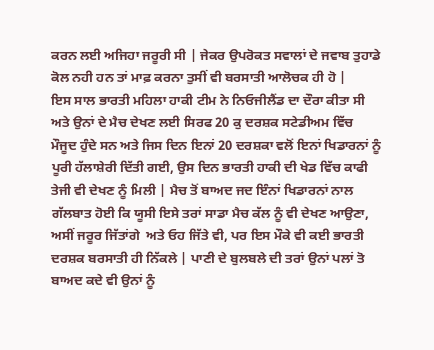ਕਰਨ ਲਈ ਅਜਿਹਾ ਜਰੂਰੀ ਸੀ | ਜੇਕਰ ਉਪਰੋਕਤ ਸਵਾਲਾਂ ਦੇ ਜਵਾਬ ਤੁਹਾਡੇ ਕੋਲ ਨਹੀ ਹਨ ਤਾਂ ਮਾਫ਼ ਕਰਨਾ ਤੁਸੀਂ ਵੀ ਬਰਸਾਤੀ ਆਲੋਚਕ ਹੀ ਹੋ |
ਇਸ ਸਾਲ ਭਾਰਤੀ ਮਹਿਲਾ ਹਾਕੀ ਟੀਮ ਨੇ ਨਿਓਜੀਲੈਂਡ ਦਾ ਦੌਰਾ ਕੀਤਾ ਸੀ ਅਤੇ ਉਨਾਂ ਦੇ ਮੈਚ ਦੇਖਣ ਲਈ ਸਿਰਫ 20 ਕੁ ਦਰਸ਼ਕ ਸਟੇਡੀਅਮ ਵਿੱਚ ਮੌਜੂਦ ਹੁੰਦੇ ਸਨ ਅਤੇ ਜਿਸ ਦਿਨ ਇਨਾਂ 20 ਦਰਸ਼ਕਾ ਵਲੋਂ ਇਨਾਂ ਖਿਡਾਰਨਾਂ ਨੂੰ ਪੂਰੀ ਹੱਲਾਸ਼ੇਰੀ ਦਿੱਤੀ ਗਈ, ਉਸ ਦਿਨ ਭਾਰਤੀ ਹਾਕੀ ਦੀ ਖੇਡ ਵਿੱਚ ਕਾਫੀ ਤੇਜੀ ਵੀ ਦੇਖਣ ਨੂੰ ਮਿਲੀ | ਮੈਚ ਤੋਂ ਬਾਅਦ ਜਦ ਇੰਨਾਂ ਖਿਡਾਰਨਾਂ ਨਾਲ ਗੱਲਬਾਤ ਹੋਈ ਕਿ ਯੂਸੀ ਇਸੇ ਤਰਾਂ ਸਾਡਾ ਮੈਚ ਕੱਲ ਨੂੰ ਵੀ ਦੇਖਣ ਆਉਣਾ, ਅਸੀਂ ਜਰੂਰ ਜਿੱਤਾਂਗੇ  ਅਤੇ ਓਹ ਜਿੱਤੇ ਵੀ, ਪਰ ਇਸ ਮੌਕੇ ਵੀ ਕਈ ਭਾਰਤੀ ਦਰਸ਼ਕ ਬਰਸਾਤੀ ਹੀ ਨਿੱਕਲੇ | ਪਾਣੀ ਦੇ ਬੁਲਬਲੇ ਦੀ ਤਰਾਂ ਉਨਾਂ ਪਲਾਂ ਤੋ ਬਾਅਦ ਕਦੇ ਵੀ ਉਨਾਂ ਨੂੰ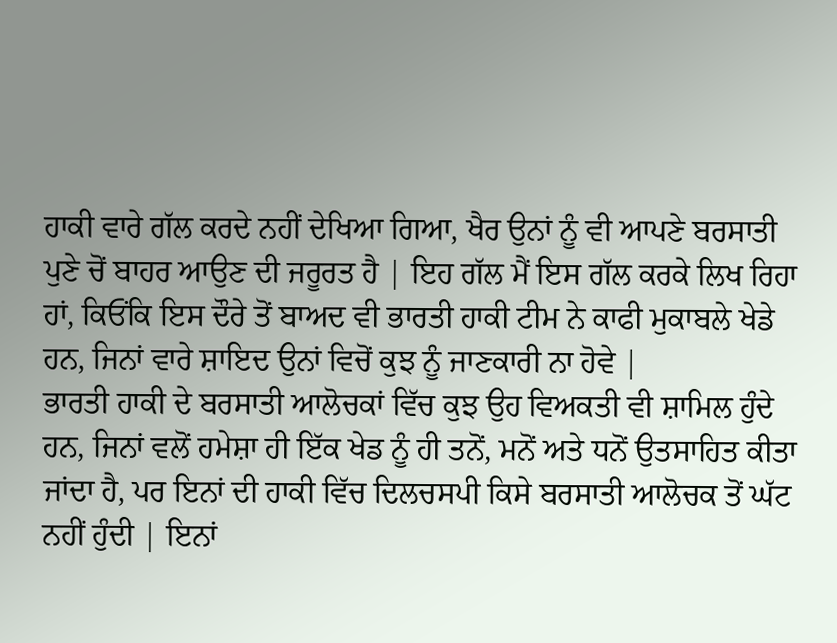ਹਾਕੀ ਵਾਰੇ ਗੱਲ ਕਰਦੇ ਨਹੀਂ ਦੇਖਿਆ ਗਿਆ, ਖੈਰ ਉਨਾਂ ਨੂੰ ਵੀ ਆਪਣੇ ਬਰਸਾਤੀ ਪੁਣੇ ਚੋਂ ਬਾਹਰ ਆਉਣ ਦੀ ਜਰੂਰਤ ਹੈ | ਇਹ ਗੱਲ ਮੈਂ ਇਸ ਗੱਲ ਕਰਕੇ ਲਿਖ ਰਿਹਾ ਹਾਂ, ਕਿਓਂਕਿ ਇਸ ਦੌਰੇ ਤੋਂ ਬਾਅਦ ਵੀ ਭਾਰਤੀ ਹਾਕੀ ਟੀਮ ਨੇ ਕਾਫੀ ਮੁਕਾਬਲੇ ਖੇਡੇ ਹਨ, ਜਿਨਾਂ ਵਾਰੇ ਸ਼ਾਇਦ ਉਨਾਂ ਵਿਚੋਂ ਕੁਝ ਨੂੰ ਜਾਣਕਾਰੀ ਨਾ ਹੋਵੇ |
ਭਾਰਤੀ ਹਾਕੀ ਦੇ ਬਰਸਾਤੀ ਆਲੋਚਕਾਂ ਵਿੱਚ ਕੁਝ ਉਹ ਵਿਅਕਤੀ ਵੀ ਸ਼ਾਮਿਲ ਹੁੰਦੇ ਹਨ, ਜਿਨਾਂ ਵਲੋਂ ਹਮੇਸ਼ਾ ਹੀ ਇੱਕ ਖੇਡ ਨੂੰ ਹੀ ਤਨੋਂ, ਮਨੋਂ ਅਤੇ ਧਨੋਂ ਉਤਸਾਹਿਤ ਕੀਤਾ ਜਾਂਦਾ ਹੈ, ਪਰ ਇਨਾਂ ਦੀ ਹਾਕੀ ਵਿੱਚ ਦਿਲਚਸਪੀ ਕਿਸੇ ਬਰਸਾਤੀ ਆਲੋਚਕ ਤੋਂ ਘੱਟ ਨਹੀਂ ਹੁੰਦੀ | ਇਨਾਂ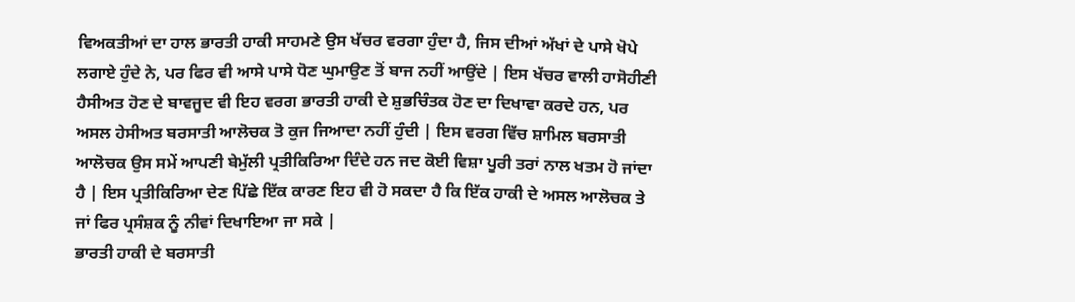ਵਿਅਕਤੀਆਂ ਦਾ ਹਾਲ ਭਾਰਤੀ ਹਾਕੀ ਸਾਹਮਣੇ ਉਸ ਖੱਚਰ ਵਰਗਾ ਹੁੰਦਾ ਹੈ, ਜਿਸ ਦੀਆਂ ਅੱਖਾਂ ਦੇ ਪਾਸੇ ਖੋਪੇ ਲਗਾਏ ਹੁੰਦੇ ਨੇ, ਪਰ ਫਿਰ ਵੀ ਆਸੇ ਪਾਸੇ ਧੋਣ ਘੁਮਾਉਣ ਤੋਂ ਬਾਜ ਨਹੀਂ ਆਉਂਦੇ | ਇਸ ਖੱਚਰ ਵਾਲੀ ਹਾਸੋਹੀਣੀ ਹੈਸੀਅਤ ਹੋਣ ਦੇ ਬਾਵਜੂਦ ਵੀ ਇਹ ਵਰਗ ਭਾਰਤੀ ਹਾਕੀ ਦੇ ਸ਼ੁਭਚਿੰਤਕ ਹੋਣ ਦਾ ਦਿਖਾਵਾ ਕਰਦੇ ਹਨ, ਪਰ ਅਸਲ ਹੇਸੀਅਤ ਬਰਸਾਤੀ ਆਲੋਚਕ ਤੋ ਕੁਜ ਜਿਆਦਾ ਨਹੀਂ ਹੁੰਦੀ | ਇਸ ਵਰਗ ਵਿੱਚ ਸ਼ਾਮਿਲ ਬਰਸਾਤੀ ਆਲੋਚਕ ਉਸ ਸਮੇਂ ਆਪਣੀ ਬੇਮੁੱਲੀ ਪ੍ਰਤੀਕਿਰਿਆ ਦਿੰਦੇ ਹਨ ਜਦ ਕੋਈ ਵਿਸ਼ਾ ਪੂਰੀ ਤਰਾਂ ਨਾਲ ਖਤਮ ਹੋ ਜਾਂਦਾ ਹੈ | ਇਸ ਪ੍ਰਤੀਕਿਰਿਆ ਦੇਣ ਪਿੱਛੇ ਇੱਕ ਕਾਰਣ ਇਹ ਵੀ ਹੋ ਸਕਦਾ ਹੈ ਕਿ ਇੱਕ ਹਾਕੀ ਦੇ ਅਸਲ ਆਲੋਚਕ ਤੇ ਜਾਂ ਫਿਰ ਪ੍ਰਸੰਸ਼ਕ ਨੂੰ ਨੀਵਾਂ ਦਿਖਾਇਆ ਜਾ ਸਕੇ |
ਭਾਰਤੀ ਹਾਕੀ ਦੇ ਬਰਸਾਤੀ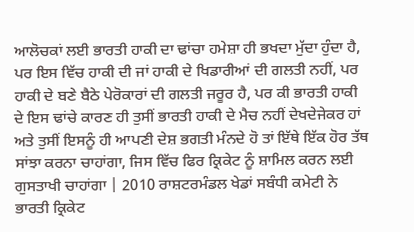ਆਲੋਚਕਾਂ ਲਈ ਭਾਰਤੀ ਹਾਕੀ ਦਾ ਢਾਂਚਾ ਹਮੇਸ਼ਾ ਹੀ ਭਖਦਾ ਮੁੱਦਾ ਹੁੰਦਾ ਹੈ, ਪਰ ਇਸ ਵਿੱਚ ਹਾਕੀ ਦੀ ਜਾਂ ਹਾਕੀ ਦੇ ਖਿਡਾਰੀਆਂ ਦੀ ਗਲਤੀ ਨਹੀਂ, ਪਰ ਹਾਕੀ ਦੇ ਬਣੇ ਬੈਠੇ ਪੇਰੋਕਾਰਾਂ ਦੀ ਗਲਤੀ ਜਰੂਰ ਹੈ, ਪਰ ਕੀ ਭਾਰਤੀ ਹਾਕੀ ਦੇ ਇਸ ਢਾਂਚੇ ਕਾਰਣ ਹੀ ਤੁਸੀਂ ਭਾਰਤੀ ਹਾਕੀ ਦੇ ਮੈਚ ਨਹੀਂ ਦੇਖਦੇਜੇਕਰ ਹਾਂ ਅਤੇ ਤੁਸੀਂ ਇਸਨੂੰ ਹੀ ਆਪਣੀ ਦੇਸ਼ ਭਗਤੀ ਮੰਨਦੇ ਹੋ ਤਾਂ ਇੱਥੇ ਇੱਕ ਹੋਰ ਤੱਥ ਸਾਂਝਾ ਕਰਨਾ ਚਾਹਾਂਗਾ, ਜਿਸ ਵਿੱਚ ਫਿਰ ਕ੍ਰਿਕੇਟ ਨੂੰ ਸ਼ਾਮਿਲ ਕਰਨ ਲਈ ਗੁਸਤਾਖੀ ਚਾਹਾਂਗਾ | 2010 ਰਾਸ਼ਟਰਮੰਡਲ ਖੇਡਾਂ ਸਬੰਧੀ ਕਮੇਟੀ ਨੇ ਭਾਰਤੀ ਕ੍ਰਿਕੇਟ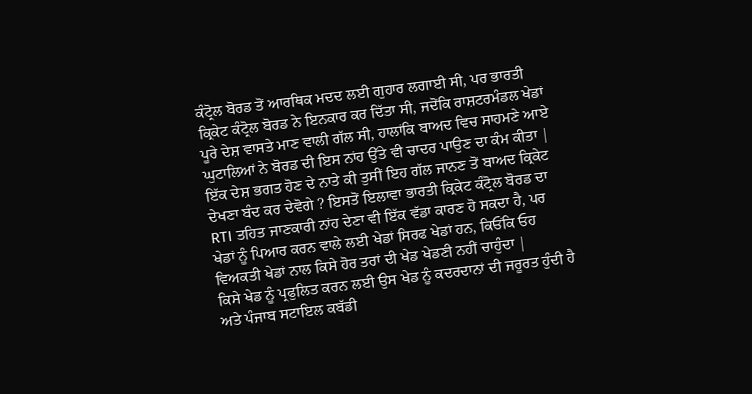ਕੰਟ੍ਰੋਲ ਬੋਰਡ ਤੋਂ ਆਰਥਿਕ ਮਦਦ ਲਈ ਗੁਹਾਰ ਲਗਾਈ ਸੀ, ਪਰ ਭਾਰਤੀ ਕ੍ਰਿਕੇਟ ਕੰਟ੍ਰੋਲ ਬੋਰਡ ਨੇ ਇਨਕਾਰ ਕਰ ਦਿੱਤਾ ਸੀ, ਜਦੋਂਕਿ ਰਾਸ਼ਟਰਮੰਡਲ ਖੇਡਾਂ ਪੂਰੇ ਦੇਸ਼ ਵਾਸਤੇ ਮਾਣ ਵਾਲੀ ਗੱਲ ਸੀ, ਹਾਲਾਂਕਿ ਬਾਅਦ ਵਿਚ ਸਾਹਮਣੇ ਆਏ ਘੁਟਾਲਿਆਂ ਨੇ ਬੋਰਡ ਦੀ ਇਸ ਨਾਂਹ ਉੱਤੇ ਵੀ ਚਾਦਰ ਪਾਉਣ ਦਾ ਕੰਮ ਕੀਤਾ | ਇੱਕ ਦੇਸ਼ ਭਗਤ ਹੋਣ ਦੇ ਨਾਤੇ ਕੀ ਤੁਸੀਂ ਇਹ ਗੱਲ ਜਾਨਣ ਤੋਂ ਬਾਅਦ ਕ੍ਰਿਕੇਟ ਦੇਖਣਾ ਬੰਦ ਕਰ ਦੇਵੋਗੇ ? ਇਸਤੋਂ ਇਲਾਵਾ ਭਾਰਤੀ ਕ੍ਰਿਕੇਟ ਕੰਟ੍ਰੋਲ ਬੋਰਡ ਦਾ RTI ਤਹਿਤ ਜਾਣਕਾਰੀ ਨਾਂਹ ਦੇਣਾ ਵੀ ਇੱਕ ਵੱਡਾ ਕਾਰਣ ਹੋ ਸਕਦਾ ਹੈ, ਪਰ ਖੇਡਾਂ ਨੂੰ ਪਿਆਰ ਕਰਨ ਵਾਲੇ ਲਈ ਖੇਡਾਂ ਸਿਰਫ ਖੇਡਾਂ ਹਨ, ਕਿਓਂਕਿ ਓਹ ਵਿਅਕਤੀ ਖੇਡਾਂ ਨਾਲ ਕਿਸੇ ਹੋਰ ਤਰਾਂ ਦੀ ਖੇਡ ਖੇਡਣੀ ਨਹੀਂ ਚਾਹੁੰਦਾ |
ਕਿਸੇ ਖੇਡ ਨੂੰ ਪ੍ਰਫੁਲਿਤ ਕਰਨ ਲਈ ਉਸ ਖੇਡ ਨੂੰ ਕਦਰਦਾਨਾਂ ਦੀ ਜਰੂਰਤ ਹੁੰਦੀ ਹੈ ਅਤੇ ਪੰਜਾਬ ਸਟਾਇਲ ਕਬੱਡੀ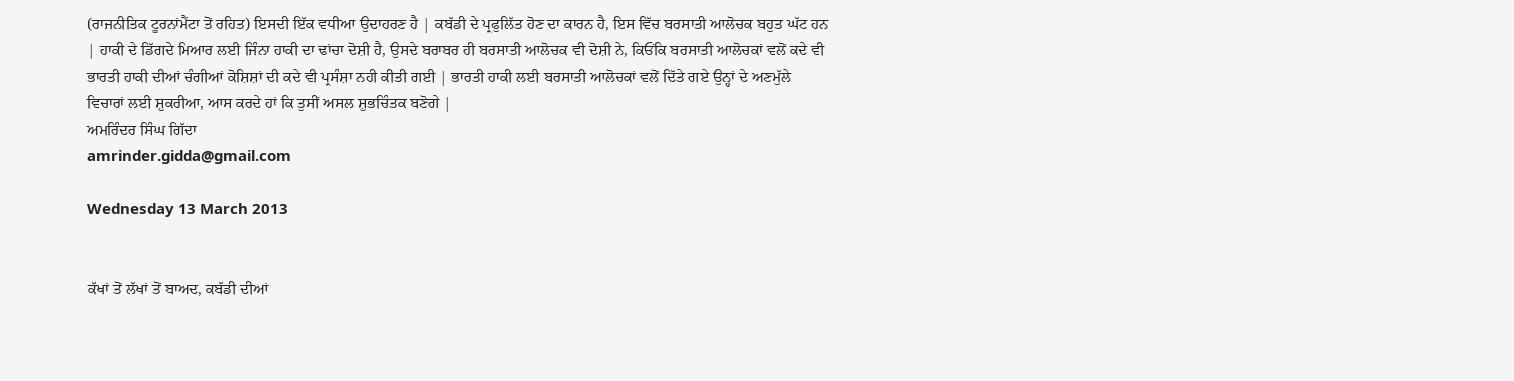(ਰਾਜਨੀਤਿਕ ਟੂਰਨਾਂਮੈਂਟਾ ਤੋਂ ਰਹਿਤ) ਇਸਦੀ ਇੱਕ ਵਧੀਆ ਉਦਾਹਰਣ ਹੈ | ਕਬੱਡੀ ਦੇ ਪ੍ਰਫੁਲਿੱਤ ਹੋਣ ਦਾ ਕਾਰਨ ਹੈ, ਇਸ ਵਿੱਚ ਬਰਸਾਤੀ ਆਲੋਚਕ ਬਹੁਤ ਘੱਟ ਹਨ | ਹਾਕੀ ਦੇ ਡਿੱਗਦੇ ਮਿਆਰ ਲਈ ਜਿੰਨਾ ਹਾਕੀ ਦਾ ਢਾਂਚਾ ਦੋਸ਼ੀ ਹੈ, ਉਸਦੇ ਬਰਾਬਰ ਹੀ ਬਰਸਾਤੀ ਆਲੋਚਕ ਵੀ ਦੋਸ਼ੀ ਨੇ, ਕਿਓਂਕਿ ਬਰਸਾਤੀ ਆਲੋਚਕਾਂ ਵਲੋਂ ਕਦੇ ਵੀ ਭਾਰਤੀ ਹਾਕੀ ਦੀਆਂ ਚੰਗੀਆਂ ਕੋਸ਼ਿਸ਼ਾਂ ਦੀ ਕਦੇ ਵੀ ਪ੍ਰਸੰਸ਼ਾ ਨਹੀ ਕੀਤੀ ਗਈ | ਭਾਰਤੀ ਹਾਕੀ ਲਈ ਬਰਸਾਤੀ ਆਲੋਚਕਾਂ ਵਲੋਂ ਦਿੱਤੇ ਗਏ ਉਨ੍ਹਾਂ ਦੇ ਅਣਮੁੱਲੇ ਵਿਚਾਰਾਂ ਲਈ ਸ਼ੁਕਰੀਆ, ਆਸ ਕਰਦੇ ਹਾਂ ਕਿ ਤੁਸੀਂ ਅਸਲ ਸ਼ੁਭਚਿੰਤਕ ਬਣੋਗੇ |
ਅਮਰਿੰਦਰ ਸਿੰਘ ਗਿੱਦਾ
amrinder.gidda@gmail.com

Wednesday 13 March 2013


ਕੱਖਾਂ ਤੋਂ ਲੱਖਾਂ ਤੋਂ ਬਾਅਦ, ਕਬੱਡੀ ਦੀਆਂ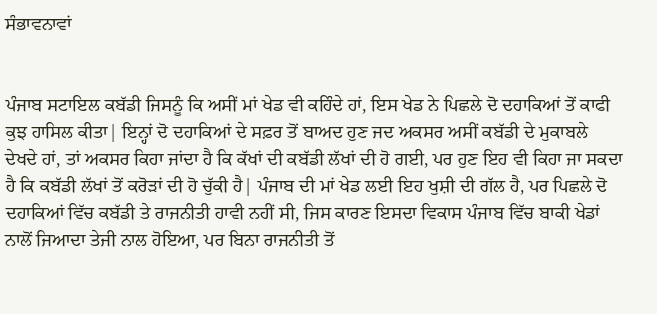ਸੰਭਾਵਨਾਵਾਂ


ਪੰਜਾਬ ਸਟਾਇਲ ਕਬੱਡੀ ਜਿਸਨੂੰ ਕਿ ਅਸੀਂ ਮਾਂ ਖੇਡ ਵੀ ਕਹਿੰਦੇ ਹਾਂ, ਇਸ ਖੇਡ ਨੇ ਪਿਛਲੇ ਦੋ ਦਹਾਕਿਆਂ ਤੋਂ ਕਾਫੀ ਕੁਝ ਹਾਸਿਲ ਕੀਤਾ| ਇਨ੍ਹਾਂ ਦੋ ਦਹਾਕਿਆਂ ਦੇ ਸਫ਼ਰ ਤੋਂ ਬਾਅਦ ਹੁਣ ਜਦ ਅਕਸਰ ਅਸੀਂ ਕਬੱਡੀ ਦੇ ਮੁਕਾਬਲੇ ਦੇਖਦੇ ਹਾਂ, ਤਾਂ ਅਕਸਰ ਕਿਹਾ ਜਾਂਦਾ ਹੈ ਕਿ ਕੱਖਾਂ ਦੀ ਕਬੱਡੀ ਲੱਖਾਂ ਦੀ ਹੋ ਗਈ, ਪਰ ਹੁਣ ਇਹ ਵੀ ਕਿਹਾ ਜਾ ਸਕਦਾ ਹੈ ਕਿ ਕਬੱਡੀ ਲੱਖਾਂ ਤੋਂ ਕਰੋੜਾਂ ਦੀ ਹੋ ਚੁੱਕੀ ਹੈ| ਪੰਜਾਬ ਦੀ ਮਾਂ ਖੇਡ ਲਈ ਇਹ ਖੁਸ਼ੀ ਦੀ ਗੱਲ ਹੈ, ਪਰ ਪਿਛਲੇ ਦੋ ਦਹਾਕਿਆਂ ਵਿੱਚ ਕਬੱਡੀ ਤੇ ਰਾਜਨੀਤੀ ਹਾਵੀ ਨਹੀਂ ਸੀ, ਜਿਸ ਕਾਰਣ ਇਸਦਾ ਵਿਕਾਸ ਪੰਜਾਬ ਵਿੱਚ ਬਾਕੀ ਖੇਡਾਂ ਨਾਲੋਂ ਜਿਆਦਾ ਤੇਜੀ ਨਾਲ ਹੋਇਆ, ਪਰ ਬਿਨਾ ਰਾਜਨੀਤੀ ਤੋਂ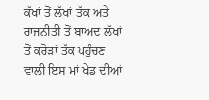ਕੱਖਾਂ ਤੋਂ ਲੱਖਾਂ ਤੱਕ ਅਤੇ ਰਾਜਨੀਤੀ ਤੋਂ ਬਾਅਦ ਲੱਖਾਂ ਤੋਂ ਕਰੋੜਾਂ ਤੱਕ ਪਹੁੰਚਣ ਵਾਲੀ ਇਸ ਮਾਂ ਖੇਡ ਦੀਆਂ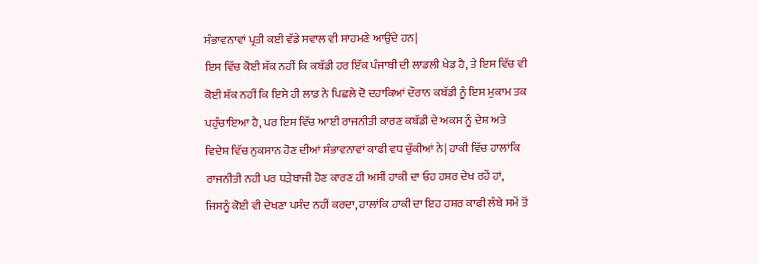ਸੰਭਾਵਨਾਵਾਂ ਪ੍ਰਤੀ ਕਈ ਵੱਡੇ ਸਵਾਲ ਵੀ ਸਾਹਮਣੇ ਆਉਂਦੇ ਹਨ|
ਇਸ ਵਿੱਚ ਕੋਈ ਸ਼ੱਕ ਨਹੀਂ ਕਿ ਕਬੱਡੀ ਹਰ ਇੱਕ ਪੰਜਾਬੀ ਦੀ ਲਾਡਲੀ ਖੇਡ ਹੈ, ਤੇ ਇਸ ਵਿੱਚ ਵੀ ਕੋਈ ਸ਼ੱਕ ਨਹੀਂ ਕਿ ਇਸੇ ਹੀ ਲਾਡ ਨੇ ਪਿਛਲੇ ਦੋ ਦਹਾਕਿਆਂ ਦੌਰਾਨ ਕਬੱਡੀ ਨੂੰ ਇਸ ਮੁਕਾਮ ਤਕ ਪਹੁੰਚਾਇਆ ਹੈ, ਪਰ ਇਸ ਵਿੱਚ ਆਈ ਰਾਜਨੀਤੀ ਕਾਰਣ ਕਬੱਡੀ ਦੇ ਅਕਸ ਨੂੰ ਦੇਸ਼ ਅਤੇ ਵਿਦੇਸ਼ ਵਿੱਚ ਨੁਕਸਾਨ ਹੋਣ ਦੀਆਂ ਸੰਭਾਵਨਾਵਾਂ ਕਾਫੀ ਵਧ ਚੁੱਕੀਆਂ ਨੇ| ਹਾਕੀ ਵਿੱਚ ਹਾਲਾਂਕਿ ਰਾਜਨੀਤੀ ਨਹੀ ਪਰ ਧੜੇਬਾਜੀ ਹੋਣ ਕਾਰਣ ਹੀ ਅਸੀਂ ਹਾਕੀ ਦਾ ਓਹ ਹਸ਼ਰ ਦੇਖ ਰਹੇਂ ਹਾਂ, ਜਿਸਨੂੰ ਕੋਈ ਵੀ ਦੇਖਣਾ ਪਸੰਦ ਨਹੀਂ ਕਰਦਾ, ਹਾਲਾਂਕਿ ਹਾਕੀ ਦਾ ਇਹ ਹਸ਼ਰ ਕਾਫੀ ਲੰਬੇ ਸਮੇਂ ਤੋਂ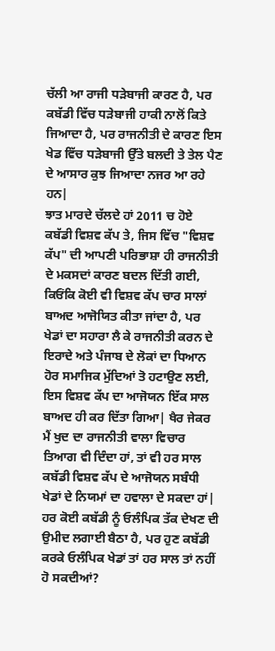ਚੱਲੀ ਆ ਰਾਜੀ ਧੜੇਬਾਜੀ ਕਾਰਣ ਹੈ, ਪਰ ਕਬੱਡੀ ਵਿੱਚ ਧੜੇਬਾਜੀ ਹਾਕੀ ਨਾਲੋਂ ਕਿਤੇ ਜਿਆਦਾ ਹੈ, ਪਰ ਰਾਜਨੀਤੀ ਦੇ ਕਾਰਣ ਇਸ ਖੇਡ ਵਿੱਚ ਧੜੇਬਾਜੀ ਉੱਤੇ ਬਲਦੀ ਤੇ ਤੇਲ ਪੈਣ ਦੇ ਆਸਾਰ ਕੁਝ ਜਿਆਦਾ ਨਜਰ ਆ ਰਹੇ ਹਨ|
ਝਾਤ ਮਾਰਦੇ ਚੱਲਦੇ ਹਾਂ 2011 ਚ ਹੋਏ ਕਬੱਡੀ ਵਿਸ਼ਵ ਕੱਪ ਤੇ, ਜਿਸ ਵਿੱਚ "ਵਿਸ਼ਵ ਕੱਪ" ਦੀ ਆਪਣੀ ਪਰਿਭਾਸ਼ਾ ਹੀ ਰਾਜਨੀਤੀ ਦੇ ਮਕਸਦਾਂ ਕਾਰਣ ਬਦਲ ਦਿੱਤੀ ਗਈ, ਕਿਓਂਕਿ ਕੋਈ ਵੀ ਵਿਸ਼ਵ ਕੱਪ ਚਾਰ ਸਾਲਾਂ ਬਾਅਦ ਆਜੋਯਿਤ ਕੀਤਾ ਜਾਂਦਾ ਹੈ, ਪਰ ਖੇਡਾਂ ਦਾ ਸਹਾਰਾ ਲੈ ਕੇ ਰਾਜਨੀਤੀ ਕਰਨ ਦੇ ਇਰਾਦੇ ਅਤੇ ਪੰਜਾਬ ਦੇ ਲੋਕਾਂ ਦਾ ਧਿਆਨ ਹੋਰ ਸਮਾਜਿਕ ਮੁੱਦਿਆਂ ਤੋ ਹਟਾਉਣ ਲਈ, ਇਸ ਵਿਸ਼ਵ ਕੱਪ ਦਾ ਆਜੋਯਨ ਇੱਕ ਸਾਲ ਬਾਅਦ ਹੀ ਕਰ ਦਿੱਤਾ ਗਿਆ| ਖੈਰ ਜੇਕਰ ਮੈਂ ਖੁਦ ਦਾ ਰਾਜਨੀਤੀ ਵਾਲਾ ਵਿਚਾਰ ਤਿਆਗ ਵੀ ਦਿੰਦਾ ਹਾਂ, ਤਾਂ ਵੀ ਹਰ ਸਾਲ ਕਬੱਡੀ ਵਿਸ਼ਵ ਕੱਪ ਦੇ ਆਜੋਯਨ ਸਬੰਧੀ ਖੇਡਾਂ ਦੇ ਨਿਯਮਾਂ ਦਾ ਹਵਾਲਾ ਦੇ ਸਕਦਾ ਹਾਂ| ਹਰ ਕੋਈ ਕਬੱਡੀ ਨੂੰ ਓਲੰਪਿਕ ਤੱਕ ਦੇਖਣ ਦੀ ਉਮੀਦ ਲਗਾਈ ਬੈਠਾ ਹੈ, ਪਰ ਹੁਣ ਕਬੱਡੀ ਕਰਕੇ ਓਲੰਪਿਕ ਖੇਡਾਂ ਤਾਂ ਹਰ ਸਾਲ ਤਾਂ ਨਹੀਂ ਹੋ ਸਕਦੀਆਂ?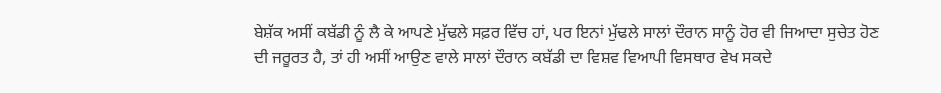ਬੇਸ਼ੱਕ ਅਸੀਂ ਕਬੱਡੀ ਨੂੰ ਲੈ ਕੇ ਆਪਣੇ ਮੁੱਢਲੇ ਸਫ਼ਰ ਵਿੱਚ ਹਾਂ, ਪਰ ਇਨਾਂ ਮੁੱਢਲੇ ਸਾਲਾਂ ਦੌਰਾਨ ਸਾਨੂੰ ਹੋਰ ਵੀ ਜਿਆਦਾ ਸੁਚੇਤ ਹੋਣ ਦੀ ਜਰੂਰਤ ਹੈ, ਤਾਂ ਹੀ ਅਸੀਂ ਆਉਣ ਵਾਲੇ ਸਾਲਾਂ ਦੌਰਾਨ ਕਬੱਡੀ ਦਾ ਵਿਸ਼ਵ ਵਿਆਪੀ ਵਿਸਥਾਰ ਵੇਖ ਸਕਦੇ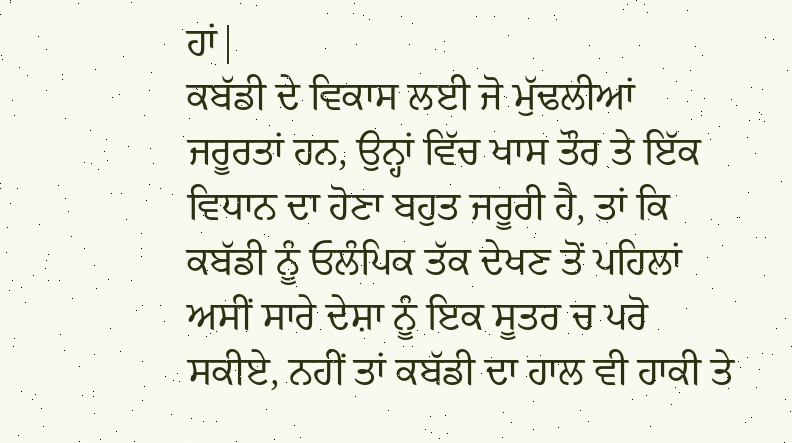ਹਾਂ|
ਕਬੱਡੀ ਦੇ ਵਿਕਾਸ ਲਈ ਜੋ ਮੁੱਢਲੀਆਂ ਜਰੂਰਤਾਂ ਹਨ, ਉਨ੍ਹਾਂ ਵਿੱਚ ਖਾਸ ਤੌਰ ਤੇ ਇੱਕ ਵਿਧਾਨ ਦਾ ਹੋਣਾ ਬਹੁਤ ਜਰੂਰੀ ਹੈ, ਤਾਂ ਕਿ ਕਬੱਡੀ ਨੂੰ ਓਲੰਪਿਕ ਤੱਕ ਦੇਖਣ ਤੋਂ ਪਹਿਲਾਂ ਅਸੀਂ ਸਾਰੇ ਦੇਸ਼ਾ ਨੂੰ ਇਕ ਸੂਤਰ ਚ ਪਰੋ ਸਕੀਏ, ਨਹੀਂ ਤਾਂ ਕਬੱਡੀ ਦਾ ਹਾਲ ਵੀ ਹਾਕੀ ਤੇ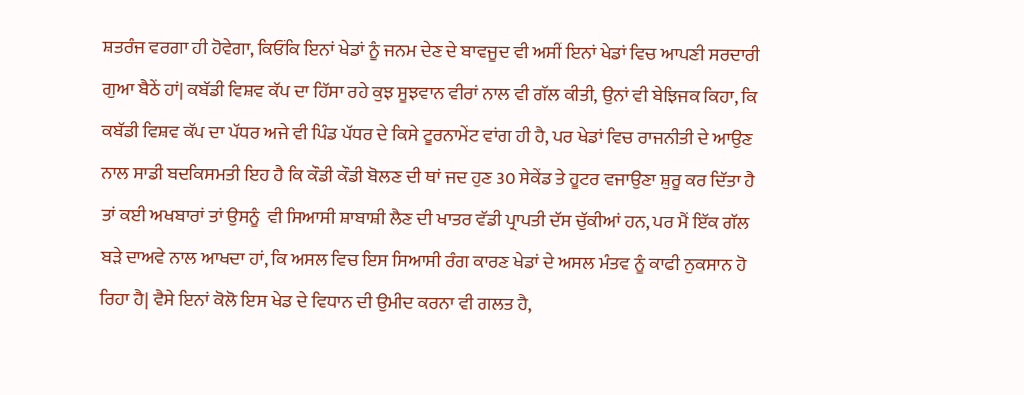ਸ਼ਤਰੰਜ ਵਰਗਾ ਹੀ ਹੋਵੇਗਾ, ਕਿਓਂਕਿ ਇਨਾਂ ਖੇਡਾਂ ਨੂੰ ਜਨਮ ਦੇਣ ਦੇ ਬਾਵਜੂਦ ਵੀ ਅਸੀਂ ਇਨਾਂ ਖੇਡਾਂ ਵਿਚ ਆਪਣੀ ਸਰਦਾਰੀ ਗੁਆ ਬੈਠੇਂ ਹਾਂ| ਕਬੱਡੀ ਵਿਸ਼ਵ ਕੱਪ ਦਾ ਹਿੱਸਾ ਰਹੇ ਕੁਝ ਸੂਝਵਾਨ ਵੀਰਾਂ ਨਾਲ ਵੀ ਗੱਲ ਕੀਤੀ, ਉਨਾਂ ਵੀ ਬੇਝਿਜਕ ਕਿਹਾ, ਕਿ ਕਬੱਡੀ ਵਿਸ਼ਵ ਕੱਪ ਦਾ ਪੱਧਰ ਅਜੇ ਵੀ ਪਿੰਡ ਪੱਧਰ ਦੇ ਕਿਸੇ ਟੂਰਨਾਮੇਂਟ ਵਾਂਗ ਹੀ ਹੈ, ਪਰ ਖੇਡਾਂ ਵਿਚ ਰਾਜਨੀਤੀ ਦੇ ਆਉਣ ਨਾਲ ਸਾਡੀ ਬਦਕਿਸਮਤੀ ਇਹ ਹੈ ਕਿ ਕੌਡੀ ਕੌਡੀ ਬੋਲਣ ਦੀ ਥਾਂ ਜਦ ਹੁਣ 30 ਸੇਕੇਂਡ ਤੇ ਹੂਟਰ ਵਜਾਉਣਾ ਸ਼ੁਰੂ ਕਰ ਦਿੱਤਾ ਹੈ ਤਾਂ ਕਈ ਅਖਬਾਰਾਂ ਤਾਂ ਉਸਨੂੰ  ਵੀ ਸਿਆਸੀ ਸ਼ਾਬਾਸ਼ੀ ਲੈਣ ਦੀ ਖਾਤਰ ਵੱਡੀ ਪ੍ਰਾਪਤੀ ਦੱਸ ਚੁੱਕੀਆਂ ਹਨ, ਪਰ ਮੈਂ ਇੱਕ ਗੱਲ ਬੜੇ ਦਾਅਵੇ ਨਾਲ ਆਖਦਾ ਹਾਂ, ਕਿ ਅਸਲ ਵਿਚ ਇਸ ਸਿਆਸੀ ਰੰਗ ਕਾਰਣ ਖੇਡਾਂ ਦੇ ਅਸਲ ਮੰਤਵ ਨੂੰ ਕਾਫੀ ਨੁਕਸਾਨ ਹੋ ਰਿਹਾ ਹੈ| ਵੈਸੇ ਇਨਾਂ ਕੋਲੋ ਇਸ ਖੇਡ ਦੇ ਵਿਧਾਨ ਦੀ ਉਮੀਦ ਕਰਨਾ ਵੀ ਗਲਤ ਹੈ,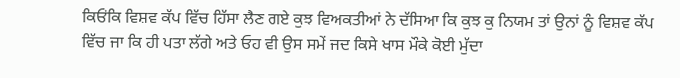ਕਿਓਂਕਿ ਵਿਸ਼ਵ ਕੱਪ ਵਿੱਚ ਹਿੱਸਾ ਲੈਣ ਗਏ ਕੁਝ ਵਿਅਕਤੀਆਂ ਨੇ ਦੱਸਿਆ ਕਿ ਕੁਝ ਕੁ ਨਿਯਮ ਤਾਂ ਉਨਾਂ ਨੂੰ ਵਿਸ਼ਵ ਕੱਪ ਵਿੱਚ ਜਾ ਕਿ ਹੀ ਪਤਾ ਲੱਗੇ ਅਤੇ ਓਹ ਵੀ ਉਸ ਸਮੇਂ ਜਦ ਕਿਸੇ ਖਾਸ ਮੌਕੇ ਕੋਈ ਮੁੱਦਾ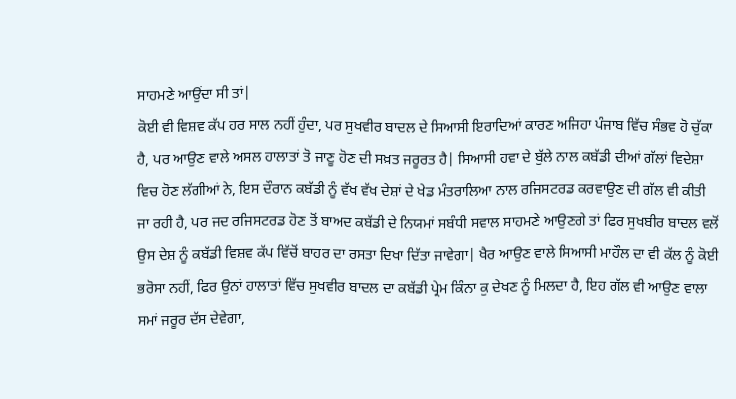ਸਾਹਮਣੇ ਆਉਂਦਾ ਸੀ ਤਾਂ|
ਕੋਈ ਵੀ ਵਿਸ਼ਵ ਕੱਪ ਹਰ ਸਾਲ ਨਹੀਂ ਹੁੰਦਾ, ਪਰ ਸੁਖਵੀਰ ਬਾਦਲ ਦੇ ਸਿਆਸੀ ਇਰਾਦਿਆਂ ਕਾਰਣ ਅਜਿਹਾ ਪੰਜਾਬ ਵਿੱਚ ਸੰਭਵ ਹੋ ਚੁੱਕਾ ਹੈ, ਪਰ ਆਉਣ ਵਾਲੇ ਅਸਲ ਹਾਲਾਤਾਂ ਤੋ ਜਾਣੂ ਹੋਣ ਦੀ ਸਖ਼ਤ ਜਰੂਰਤ ਹੈ| ਸਿਆਸੀ ਹਵਾ ਦੇ ਬੁੱਲੇ ਨਾਲ ਕਬੱਡੀ ਦੀਆਂ ਗੱਲਾਂ ਵਿਦੇਸ਼ਾ ਵਿਚ ਹੋਣ ਲੱਗੀਆਂ ਨੇ, ਇਸ ਦੌਰਾਨ ਕਬੱਡੀ ਨੂੰ ਵੱਖ ਵੱਖ ਦੇਸ਼ਾਂ ਦੇ ਖੇਡ ਮੰਤਰਾਲਿਆ ਨਾਲ ਰਜਿਸਟਰਡ ਕਰਵਾਉਣ ਦੀ ਗੱਲ ਵੀ ਕੀਤੀ ਜਾ ਰਹੀ ਹੈ, ਪਰ ਜਦ ਰਜਿਸਟਰਡ ਹੋਣ ਤੋਂ ਬਾਅਦ ਕਬੱਡੀ ਦੇ ਨਿਯਮਾਂ ਸਬੰਧੀ ਸਵਾਲ ਸਾਹਮਣੇ ਆਉਣਗੇ ਤਾਂ ਫਿਰ ਸੁਖਬੀਰ ਬਾਦਲ ਵਲੋਂ ਉਸ ਦੇਸ਼ ਨੂੰ ਕਬੱਡੀ ਵਿਸ਼ਵ ਕੱਪ ਵਿੱਚੋਂ ਬਾਹਰ ਦਾ ਰਸਤਾ ਦਿਖਾ ਦਿੱਤਾ ਜਾਵੇਗਾ| ਖੈਰ ਆਉਣ ਵਾਲੇ ਸਿਆਸੀ ਮਾਹੌਲ ਦਾ ਵੀ ਕੱਲ ਨੂੰ ਕੋਈ ਭਰੋਸਾ ਨਹੀਂ, ਫਿਰ ਉਨਾਂ ਹਾਲਾਤਾਂ ਵਿੱਚ ਸੁਖਵੀਰ ਬਾਦਲ ਦਾ ਕਬੱਡੀ ਪ੍ਰੇਮ ਕਿੰਨਾ ਕੁ ਦੇਖਣ ਨੂੰ ਮਿਲਦਾ ਹੈ, ਇਹ ਗੱਲ ਵੀ ਆਉਣ ਵਾਲਾ ਸਮਾਂ ਜਰੂਰ ਦੱਸ ਦੇਵੇਗਾ,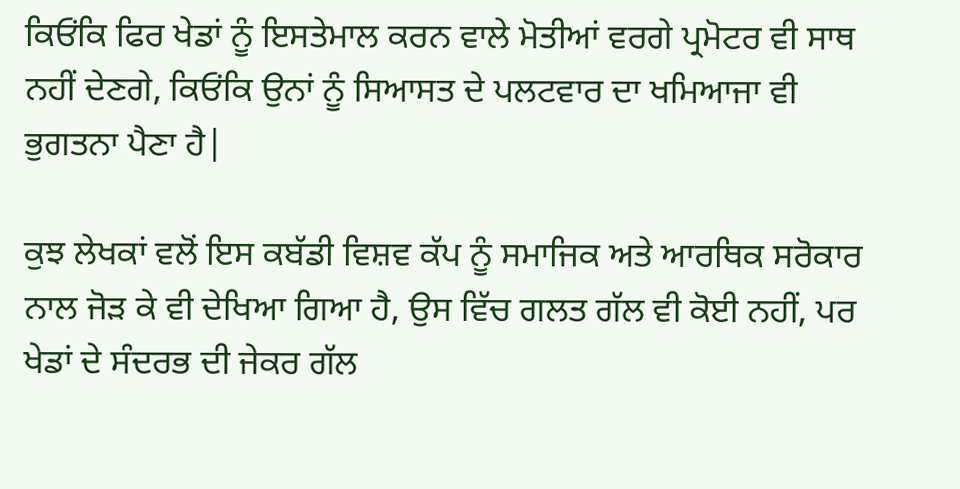ਕਿਓਂਕਿ ਫਿਰ ਖੇਡਾਂ ਨੂੰ ਇਸਤੇਮਾਲ ਕਰਨ ਵਾਲੇ ਮੋਤੀਆਂ ਵਰਗੇ ਪ੍ਰਮੋਟਰ ਵੀ ਸਾਥ ਨਹੀਂ ਦੇਣਗੇ, ਕਿਓਂਕਿ ਉਨਾਂ ਨੂੰ ਸਿਆਸਤ ਦੇ ਪਲਟਵਾਰ ਦਾ ਖਮਿਆਜਾ ਵੀ ਭੁਗਤਨਾ ਪੈਣਾ ਹੈ|

ਕੁਝ ਲੇਖਕਾਂ ਵਲੋਂ ਇਸ ਕਬੱਡੀ ਵਿਸ਼ਵ ਕੱਪ ਨੂੰ ਸਮਾਜਿਕ ਅਤੇ ਆਰਥਿਕ ਸਰੋਕਾਰ ਨਾਲ ਜੋੜ ਕੇ ਵੀ ਦੇਖਿਆ ਗਿਆ ਹੈ, ਉਸ ਵਿੱਚ ਗਲਤ ਗੱਲ ਵੀ ਕੋਈ ਨਹੀਂ, ਪਰ ਖੇਡਾਂ ਦੇ ਸੰਦਰਭ ਦੀ ਜੇਕਰ ਗੱਲ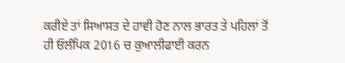ਕਰੀਏ ਤਾਂ ਸਿਆਸਤ ਦੇ ਹਾਵੀ ਹੋਣ ਨਾਲ ਭਾਰਤ ਤੇ ਪਹਿਲਾਂ ਤੋਂ ਹੀ ਓਲੰਪਿਕ 2016 ਚ ਕੁਆਲੀਫਾਈ ਕਰਨ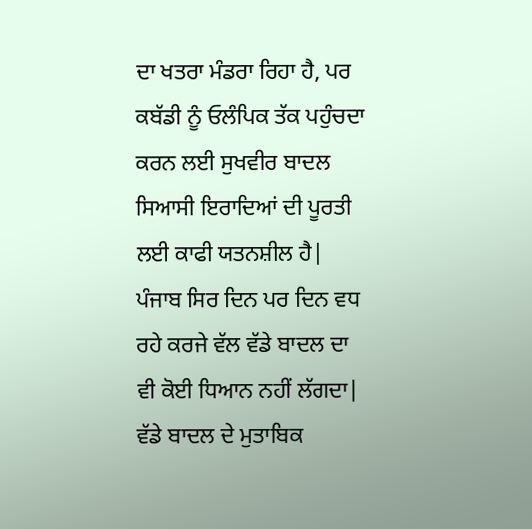ਦਾ ਖਤਰਾ ਮੰਡਰਾ ਰਿਹਾ ਹੈ, ਪਰ ਕਬੱਡੀ ਨੂੰ ਓਲੰਪਿਕ ਤੱਕ ਪਹੁੰਚਦਾ ਕਰਨ ਲਈ ਸੁਖਵੀਰ ਬਾਦਲ ਸਿਆਸੀ ਇਰਾਦਿਆਂ ਦੀ ਪੂਰਤੀ ਲਈ ਕਾਫੀ ਯਤਨਸ਼ੀਲ ਹੈ| ਪੰਜਾਬ ਸਿਰ ਦਿਨ ਪਰ ਦਿਨ ਵਧ ਰਹੇ ਕਰਜੇ ਵੱਲ ਵੱਡੇ ਬਾਦਲ ਦਾ ਵੀ ਕੋਈ ਧਿਆਨ ਨਹੀਂ ਲੱਗਦਾ| ਵੱਡੇ ਬਾਦਲ ਦੇ ਮੁਤਾਬਿਕ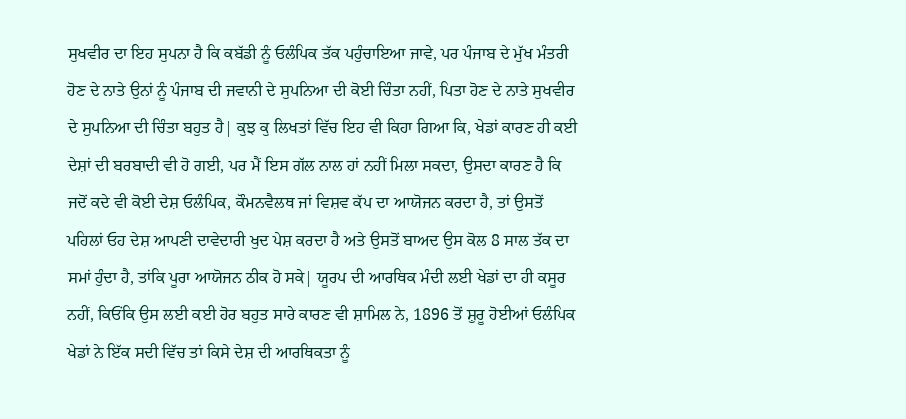ਸੁਖਵੀਰ ਦਾ ਇਹ ਸੁਪਨਾ ਹੈ ਕਿ ਕਬੱਡੀ ਨੂੰ ਓਲੰਪਿਕ ਤੱਕ ਪਹੁੰਚਾਇਆ ਜਾਵੇ, ਪਰ ਪੰਜਾਬ ਦੇ ਮੁੱਖ ਮੰਤਰੀ ਹੋਣ ਦੇ ਨਾਤੇ ਉਨਾਂ ਨੂੰ ਪੰਜਾਬ ਦੀ ਜਵਾਨੀ ਦੇ ਸੁਪਨਿਆ ਦੀ ਕੋਈ ਚਿੰਤਾ ਨਹੀਂ, ਪਿਤਾ ਹੋਣ ਦੇ ਨਾਤੇ ਸੁਖਵੀਰ ਦੇ ਸੁਪਨਿਆ ਦੀ ਚਿੰਤਾ ਬਹੁਤ ਹੈ| ਕੁਝ ਕੁ ਲਿਖਤਾਂ ਵਿੱਚ ਇਹ ਵੀ ਕਿਹਾ ਗਿਆ ਕਿ, ਖੇਡਾਂ ਕਾਰਣ ਹੀ ਕਈ ਦੇਸ਼ਾਂ ਦੀ ਬਰਬਾਦੀ ਵੀ ਹੋ ਗਈ, ਪਰ ਮੈਂ ਇਸ ਗੱਲ ਨਾਲ ਹਾਂ ਨਹੀਂ ਮਿਲਾ ਸਕਦਾ, ਉਸਦਾ ਕਾਰਣ ਹੈ ਕਿ ਜਦੋਂ ਕਦੇ ਵੀ ਕੋਈ ਦੇਸ਼ ਓਲੰਪਿਕ, ਕੌਮਨਵੈਲਥ ਜਾਂ ਵਿਸ਼ਵ ਕੱਪ ਦਾ ਆਯੋਜਨ ਕਰਦਾ ਹੈ, ਤਾਂ ਉਸਤੋਂ ਪਹਿਲਾਂ ਓਹ ਦੇਸ਼ ਆਪਣੀ ਦਾਵੇਦਾਰੀ ਖੁਦ ਪੇਸ਼ ਕਰਦਾ ਹੈ ਅਤੇ ਉਸਤੋਂ ਬਾਅਦ ਉਸ ਕੋਲ 8 ਸਾਲ ਤੱਕ ਦਾ ਸਮਾਂ ਹੁੰਦਾ ਹੈ, ਤਾਂਕਿ ਪੂਰਾ ਆਯੋਜਨ ਠੀਕ ਹੋ ਸਕੇ| ਯੂਰਪ ਦੀ ਆਰਥਿਕ ਮੰਦੀ ਲਈ ਖੇਡਾਂ ਦਾ ਹੀ ਕਸੂਰ ਨਹੀਂ, ਕਿਓਂਕਿ ਉਸ ਲਈ ਕਈ ਹੋਰ ਬਹੁਤ ਸਾਰੇ ਕਾਰਣ ਵੀ ਸ਼ਾਮਿਲ ਨੇ, 1896 ਤੋਂ ਸ਼ੁਰੂ ਹੋਈਆਂ ਓਲੰਪਿਕ ਖੇਡਾਂ ਨੇ ਇੱਕ ਸਦੀ ਵਿੱਚ ਤਾਂ ਕਿਸੇ ਦੇਸ਼ ਦੀ ਆਰਥਿਕਤਾ ਨੂੰ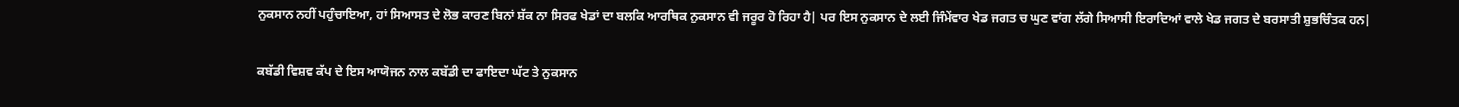ਨੁਕਸਾਨ ਨਹੀਂ ਪਹੁੰਚਾਇਆ, ਹਾਂ ਸਿਆਸਤ ਦੇ ਲੋਭ ਕਾਰਣ ਬਿਨਾਂ ਸ਼ੱਕ ਨਾ ਸਿਰਫ ਖੇਡਾਂ ਦਾ ਬਲਕਿ ਆਰਥਿਕ ਨੁਕਸਾਨ ਵੀ ਜਰੂਰ ਹੋ ਰਿਹਾ ਹੈ| ਪਰ ਇਸ ਨੁਕਸਾਨ ਦੇ ਲਈ ਜਿੰਮੇਂਵਾਰ ਖੇਡ ਜਗਤ ਚ ਘੁਣ ਵਾਂਗ ਲੱਗੇ ਸਿਆਸੀ ਇਰਾਦਿਆਂ ਵਾਲੇ ਖੇਡ ਜਗਤ ਦੇ ਬਰਸਾਤੀ ਸ਼ੁਭਚਿੰਤਕ ਹਨ|

ਕਬੱਡੀ ਵਿਸ਼ਵ ਕੱਪ ਦੇ ਇਸ ਆਯੋਜਨ ਨਾਲ ਕਬੱਡੀ ਦਾ ਫਾਇਦਾ ਘੱਟ ਤੇ ਨੁਕਸਾਨ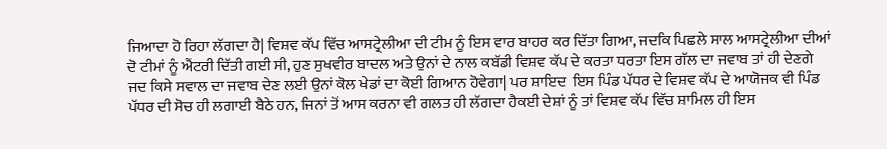ਜਿਆਦਾ ਹੋ ਰਿਹਾ ਲੱਗਦਾ ਹੈ| ਵਿਸ਼ਵ ਕੱਪ ਵਿੱਚ ਆਸਟ੍ਰੇਲੀਆ ਦੀ ਟੀਮ ਨੂੰ ਇਸ ਵਾਰ ਬਾਹਰ ਕਰ ਦਿੱਤਾ ਗਿਆ, ਜਦਕਿ ਪਿਛਲੇ ਸਾਲ ਆਸਟ੍ਰੇਲੀਆ ਦੀਆਂ ਦੋ ਟੀਮਾਂ ਨੂੰ ਐਂਟਰੀ ਦਿੱਤੀ ਗਈ ਸੀ, ਹੁਣ ਸੁਖਵੀਰ ਬਾਦਲ ਅਤੇ ਉਨਾਂ ਦੇ ਨਾਲ ਕਬੱਡੀ ਵਿਸ਼ਵ ਕੱਪ ਦੇ ਕਰਤਾ ਧਰਤਾ ਇਸ ਗੱਲ ਦਾ ਜਵਾਬ ਤਾਂ ਹੀ ਦੇਣਗੇ ਜਦ ਕਿਸੇ ਸਵਾਲ ਦਾ ਜਵਾਬ ਦੇਣ ਲਈ ਉਨਾਂ ਕੋਲ ਖੇਡਾਂ ਦਾ ਕੋਈ ਗਿਆਨ ਹੋਵੇਗਾ| ਪਰ ਸ਼ਾਇਦ  ਇਸ ਪਿੰਡ ਪੱਧਰ ਦੇ ਵਿਸ਼ਵ ਕੱਪ ਦੇ ਆਯੋਜਕ ਵੀ ਪਿੰਡ ਪੱਧਰ ਦੀ ਸੋਚ ਹੀ ਲਗਾਈ ਬੈਠੇ ਹਨ, ਜਿਨਾਂ ਤੋਂ ਆਸ ਕਰਨਾ ਵੀ ਗਲਤ ਹੀ ਲੱਗਦਾ ਹੈਕਈ ਦੇਸ਼ਾਂ ਨੂੰ ਤਾਂ ਵਿਸ਼ਵ ਕੱਪ ਵਿੱਚ ਸ਼ਾਮਿਲ ਹੀ ਇਸ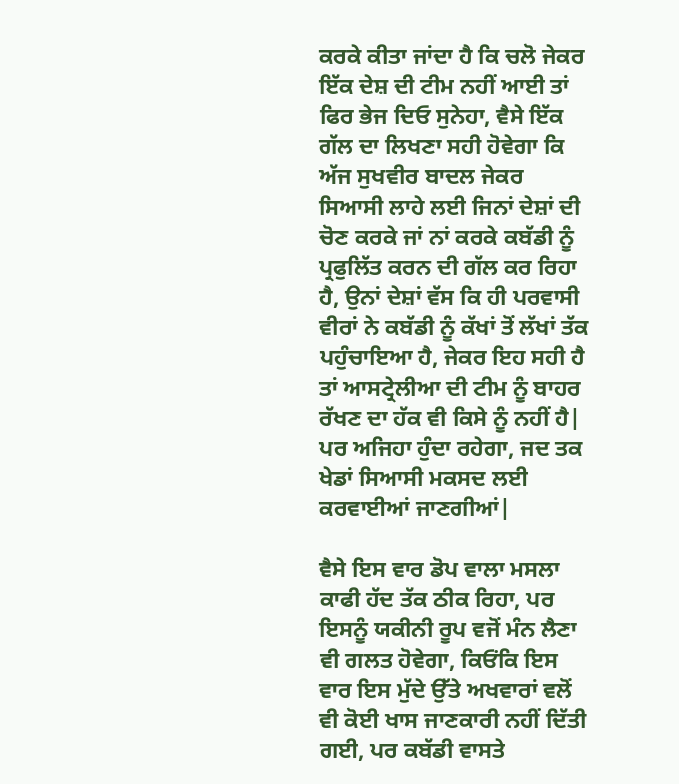ਕਰਕੇ ਕੀਤਾ ਜਾਂਦਾ ਹੈ ਕਿ ਚਲੋ ਜੇਕਰ ਇੱਕ ਦੇਸ਼ ਦੀ ਟੀਮ ਨਹੀਂ ਆਈ ਤਾਂ ਫਿਰ ਭੇਜ ਦਿਓ ਸੁਨੇਹਾ, ਵੈਸੇ ਇੱਕ ਗੱਲ ਦਾ ਲਿਖਣਾ ਸਹੀ ਹੋਵੇਗਾ ਕਿ ਅੱਜ ਸੁਖਵੀਰ ਬਾਦਲ ਜੇਕਰ ਸਿਆਸੀ ਲਾਹੇ ਲਈ ਜਿਨਾਂ ਦੇਸ਼ਾਂ ਦੀ ਚੋਣ ਕਰਕੇ ਜਾਂ ਨਾਂ ਕਰਕੇ ਕਬੱਡੀ ਨੂੰ ਪ੍ਰਫੁਲਿੱਤ ਕਰਨ ਦੀ ਗੱਲ ਕਰ ਰਿਹਾ ਹੈ, ਉਨਾਂ ਦੇਸ਼ਾਂ ਵੱਸ ਕਿ ਹੀ ਪਰਵਾਸੀ ਵੀਰਾਂ ਨੇ ਕਬੱਡੀ ਨੂੰ ਕੱਖਾਂ ਤੋਂ ਲੱਖਾਂ ਤੱਕ ਪਹੁੰਚਾਇਆ ਹੈ, ਜੇਕਰ ਇਹ ਸਹੀ ਹੈ ਤਾਂ ਆਸਟ੍ਰੇਲੀਆ ਦੀ ਟੀਮ ਨੂੰ ਬਾਹਰ ਰੱਖਣ ਦਾ ਹੱਕ ਵੀ ਕਿਸੇ ਨੂੰ ਨਹੀਂ ਹੈ| ਪਰ ਅਜਿਹਾ ਹੁੰਦਾ ਰਹੇਗਾ, ਜਦ ਤਕ ਖੇਡਾਂ ਸਿਆਸੀ ਮਕਸਦ ਲਈ ਕਰਵਾਈਆਂ ਜਾਣਗੀਆਂ|

ਵੈਸੇ ਇਸ ਵਾਰ ਡੋਪ ਵਾਲਾ ਮਸਲਾ ਕਾਫੀ ਹੱਦ ਤੱਕ ਠੀਕ ਰਿਹਾ, ਪਰ ਇਸਨੂੰ ਯਕੀਨੀ ਰੂਪ ਵਜੋਂ ਮੰਨ ਲੈਣਾ ਵੀ ਗਲਤ ਹੋਵੇਗਾ, ਕਿਓਂਕਿ ਇਸ ਵਾਰ ਇਸ ਮੁੱਦੇ ਉੱਤੇ ਅਖਵਾਰਾਂ ਵਲੋਂ ਵੀ ਕੋਈ ਖਾਸ ਜਾਣਕਾਰੀ ਨਹੀਂ ਦਿੱਤੀ ਗਈ, ਪਰ ਕਬੱਡੀ ਵਾਸਤੇ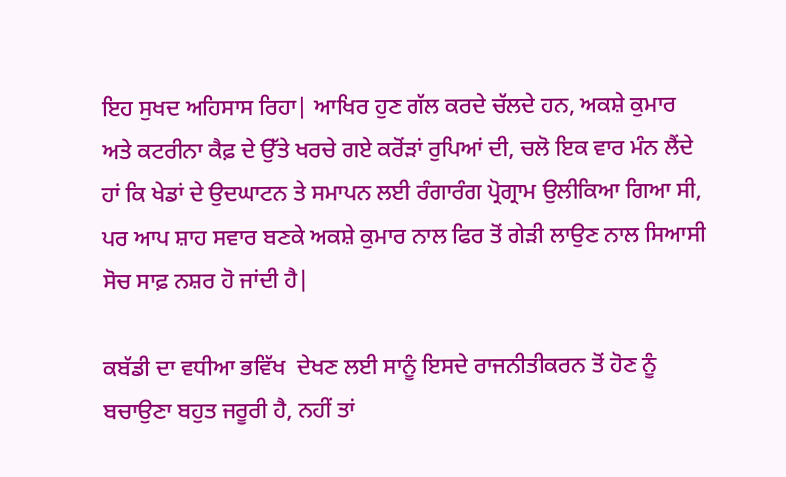ਇਹ ਸੁਖਦ ਅਹਿਸਾਸ ਰਿਹਾ| ਆਖਿਰ ਹੁਣ ਗੱਲ ਕਰਦੇ ਚੱਲਦੇ ਹਨ, ਅਕਸ਼ੇ ਕੁਮਾਰ ਅਤੇ ਕਟਰੀਨਾ ਕੈਫ਼ ਦੇ ਉੱਤੇ ਖਰਚੇ ਗਏ ਕਰੋਂੜਾਂ ਰੁਪਿਆਂ ਦੀ, ਚਲੋ ਇਕ ਵਾਰ ਮੰਨ ਲੈਂਦੇ ਹਾਂ ਕਿ ਖੇਡਾਂ ਦੇ ਉਦਘਾਟਨ ਤੇ ਸਮਾਪਨ ਲਈ ਰੰਗਾਰੰਗ ਪ੍ਰੋਗ੍ਰਾਮ ਉਲੀਕਿਆ ਗਿਆ ਸੀ, ਪਰ ਆਪ ਸ਼ਾਹ ਸਵਾਰ ਬਣਕੇ ਅਕਸ਼ੇ ਕੁਮਾਰ ਨਾਲ ਫਿਰ ਤੋਂ ਗੇੜੀ ਲਾਉਣ ਨਾਲ ਸਿਆਸੀ ਸੋਚ ਸਾਫ਼ ਨਸ਼ਰ ਹੋ ਜਾਂਦੀ ਹੈ|

ਕਬੱਡੀ ਦਾ ਵਧੀਆ ਭਵਿੱਖ  ਦੇਖਣ ਲਈ ਸਾਨੂੰ ਇਸਦੇ ਰਾਜਨੀਤੀਕਰਨ ਤੋਂ ਹੋਣ ਨੂੰ ਬਚਾਉਣਾ ਬਹੁਤ ਜਰੂਰੀ ਹੈ, ਨਹੀਂ ਤਾਂ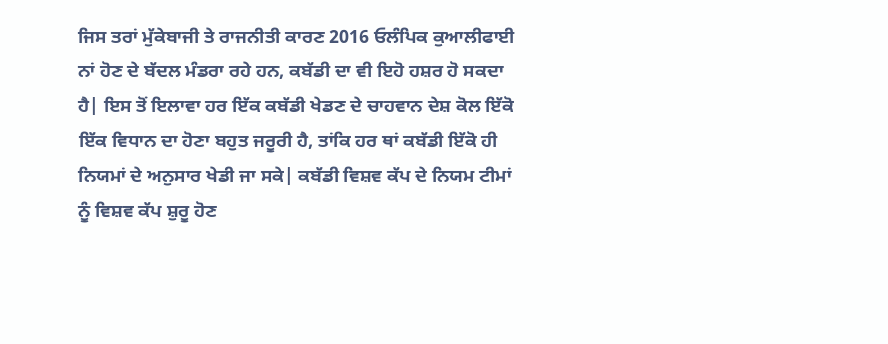ਜਿਸ ਤਰਾਂ ਮੁੱਕੇਬਾਜੀ ਤੇ ਰਾਜਨੀਤੀ ਕਾਰਣ 2016 ਓਲੰਪਿਕ ਕੁਆਲੀਫਾਈ ਨਾਂ ਹੋਣ ਦੇ ਬੱਦਲ ਮੰਡਰਾ ਰਹੇ ਹਨ, ਕਬੱਡੀ ਦਾ ਵੀ ਇਹੋ ਹਸ਼ਰ ਹੋ ਸਕਦਾ ਹੈ| ਇਸ ਤੋਂ ਇਲਾਵਾ ਹਰ ਇੱਕ ਕਬੱਡੀ ਖੇਡਣ ਦੇ ਚਾਹਵਾਨ ਦੇਸ਼ ਕੋਲ ਇੱਕੋ ਇੱਕ ਵਿਧਾਨ ਦਾ ਹੋਣਾ ਬਹੁਤ ਜਰੂਰੀ ਹੈ, ਤਾਂਕਿ ਹਰ ਥਾਂ ਕਬੱਡੀ ਇੱਕੋ ਹੀ ਨਿਯਮਾਂ ਦੇ ਅਨੁਸਾਰ ਖੇਡੀ ਜਾ ਸਕੇ| ਕਬੱਡੀ ਵਿਸ਼ਵ ਕੱਪ ਦੇ ਨਿਯਮ ਟੀਮਾਂ ਨੂੰ ਵਿਸ਼ਵ ਕੱਪ ਸ਼ੁਰੂ ਹੋਣ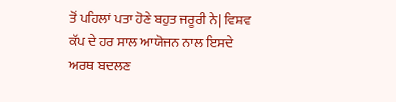ਤੋਂ ਪਹਿਲਾਂ ਪਤਾ ਹੋਣੇ ਬਹੁਤ ਜਰੂਰੀ ਨੇ| ਵਿਸ਼ਵ ਕੱਪ ਦੇ ਹਰ ਸਾਲ ਆਯੋਜਨ ਨਾਲ ਇਸਦੇ ਅਰਥ ਬਦਲਣ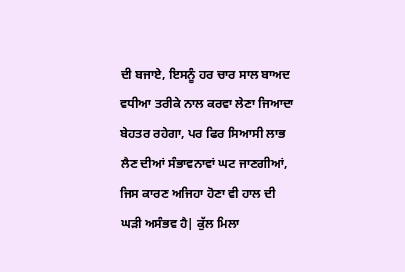ਦੀ ਬਜਾਏ, ਇਸਨੂੰ ਹਰ ਚਾਰ ਸਾਲ ਬਾਅਦ ਵਧੀਆ ਤਰੀਕੇ ਨਾਲ ਕਰਵਾ ਲੇਣਾ ਜਿਆਦਾ ਬੇਹਤਰ ਰਹੇਗਾ, ਪਰ ਫਿਰ ਸਿਆਸੀ ਲਾਭ ਲੈਣ ਦੀਆਂ ਸੰਭਾਵਨਾਵਾਂ ਘਟ ਜਾਣਗੀਆਂ, ਜਿਸ ਕਾਰਣ ਅਜਿਹਾ ਹੋਣਾ ਵੀ ਹਾਲ ਦੀ ਘੜੀ ਅਸੰਭਵ ਹੈ| ਕੁੱਲ ਮਿਲਾ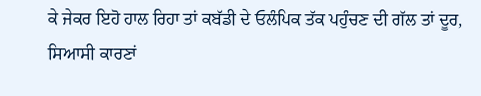ਕੇ ਜੇਕਰ ਇਹੋ ਹਾਲ ਰਿਹਾ ਤਾਂ ਕਬੱਡੀ ਦੇ ਓਲੰਪਿਕ ਤੱਕ ਪਹੁੰਚਣ ਦੀ ਗੱਲ ਤਾਂ ਦੂਰ, ਸਿਆਸੀ ਕਾਰਣਾਂ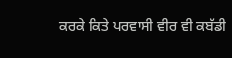ਕਰਕੇ ਕਿਤੇ ਪਰਵਾਸੀ ਵੀਰ ਵੀ ਕਬੱਡੀ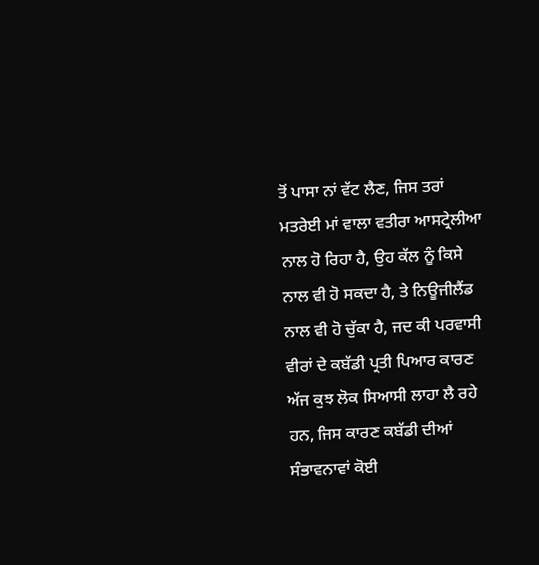ਤੋਂ ਪਾਸਾ ਨਾਂ ਵੱਟ ਲੈਣ, ਜਿਸ ਤਰਾਂ ਮਤਰੇਈ ਮਾਂ ਵਾਲਾ ਵਤੀਰਾ ਆਸਟ੍ਰੇਲੀਆ ਨਾਲ ਹੋ ਰਿਹਾ ਹੈ, ਉਹ ਕੱਲ ਨੂੰ ਕਿਸੇ ਨਾਲ ਵੀ ਹੋ ਸਕਦਾ ਹੈ, ਤੇ ਨਿਊਜੀਲੈਂਡ ਨਾਲ ਵੀ ਹੋ ਚੁੱਕਾ ਹੈ, ਜਦ ਕੀ ਪਰਵਾਸੀ ਵੀਰਾਂ ਦੇ ਕਬੱਡੀ ਪ੍ਰਤੀ ਪਿਆਰ ਕਾਰਣ ਅੱਜ ਕੁਝ ਲੋਕ ਸਿਆਸੀ ਲਾਹਾ ਲੈ ਰਹੇ ਹਨ, ਜਿਸ ਕਾਰਣ ਕਬੱਡੀ ਦੀਆਂ ਸੰਭਾਵਨਾਵਾਂ ਕੋਈ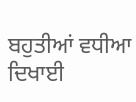ਬਹੁਤੀਆਂ ਵਧੀਆ ਦਿਖਾਈ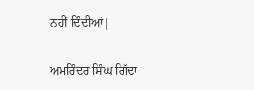ਨਹੀਂ ਦਿੰਦੀਆਂ|

ਅਮਰਿੰਦਰ ਸਿੰਘ ਗਿੱਦਾ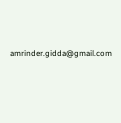amrinder.gidda@gmail.com